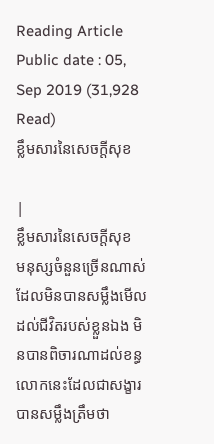Reading Article
Public date : 05, Sep 2019 (31,928 Read)
ខ្លឹមសារនៃសេចក្តីសុខ

|
ខ្លឹមសារនៃសេចក្តីសុខ
មនុស្សចំនួនច្រើនណាស់ ដែលមិនបានសម្លឹងមើលដល់ជីវិតរបស់ខ្លួនឯង មិនបានពិចារណាដល់ខន្ធលោកនេះដែលជាសង្ខារ បានសម្លឹងត្រឹមថា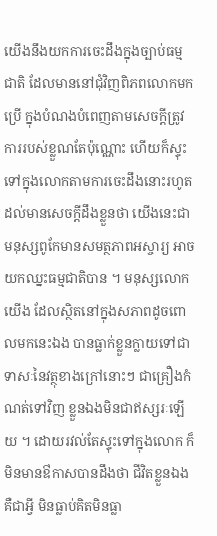យើងនឹងយកការចេះដឹងក្នុងច្បាប់ធម្មជាតិ ដែលមាននៅជុំវិញពិភពលោកមកប្រើ ក្នុងបំណងបំពេញតាមសេចក្តីត្រូវការរបស់ខ្លួណតែប៉ុណ្ណោះ ហើយក៏ស្ទុះទៅក្នុងលោកតាមការចេះដឹងនោះរហូតដល់មានសេចក្តីដឹងខ្លួនថា យើងនេះជាមនុស្សពូកែមានសមត្ថភាពអស្ចារ្យ អាចយកឈ្នះធម្មជាតិបាន ។ មនុស្សលោកយើង ដែលស្ថិតនៅក្នុងសភាពដូចពោលមកនេះឯង បានធ្លាក់ខ្លួនក្លាយទៅជាទាសៈនៃវត្ថុខាងក្រៅនោះៗ ជាគ្រឿងកំណត់ទៅវិញ ខ្លួនឯងមិនជាឥស្សរៈឡើយ ។ ដោយរវល់តែស្ទុះទៅក្នុងលោក ក៏មិនមានឳកាសបានដឹងថា ជីវិតខ្លួនឯងគឺជាអ្វី មិនធ្លាប់គិតមិនធ្លា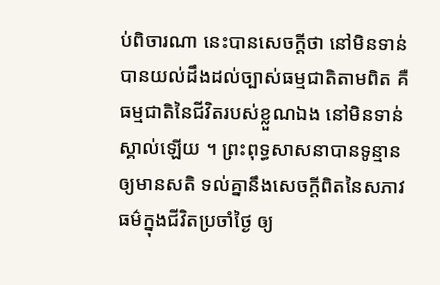ប់ពិចារណា នេះបានសេចក្តីថា នៅមិនទាន់បានយល់ដឹងដល់ច្បាស់ធម្មជាតិតាមពិត គឺធម្មជាតិនៃជីវិតរបស់ខ្លួណឯង នៅមិនទាន់ស្គាល់ឡើយ ។ ព្រះពុទ្ធសាសនាបានទូន្មានឲ្យមានសតិ ទល់គ្នានឹងសេចក្តីពិតនៃសភាវធម៌ក្នុងជីវិតប្រចាំថ្ងៃ ឲ្យ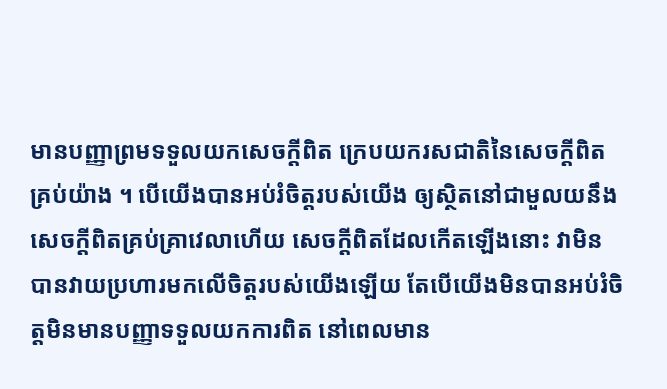មានបញ្ញាព្រមទទួលយកសេចក្តីពិត ក្រេបយករសជាតិនៃសេចក្តីពិតគ្រប់យ៉ាង ។ បើយើងបានអប់រំចិត្តរបស់យើង ឲ្យស្ថិតនៅជាមួលយនឹងសេចក្តីពិតគ្រប់គ្រាវេលាហើយ សេចក្តីពិតដែលកើតឡើងនោះ វាមិនបានវាយប្រហារមកលើចិត្តរបស់យើងឡើយ តែបើយើងមិនបានអប់រំចិត្តមិនមានបញ្ញាទទួលយកការពិត នៅពេលមាន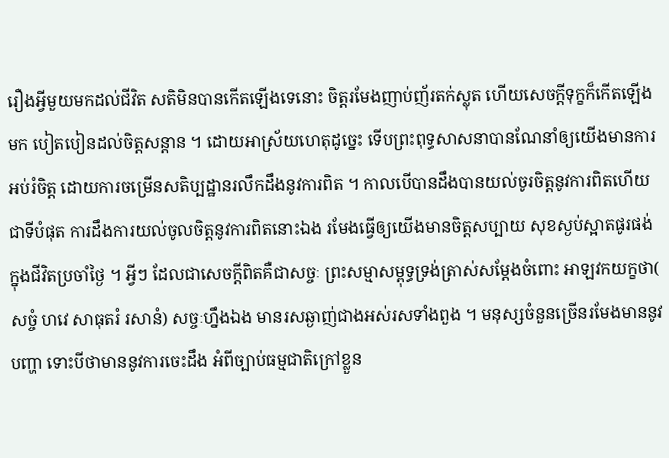រឿងអ្វីមួយមកដល់ជីវិត សតិមិនបានកើតឡើងទេនោះ ចិត្តរមែងញាប់ញ័រតក់ស្លុត ហើយសេចក្តីទុក្ខក៏កើតឡើងមក បៀតបៀនដល់ចិត្តសន្តាន ។ ដោយអាស្រ័យហេតុដូច្នេះ ទើបព្រះពុទ្ធសាសនាបានណែនាំឲ្យយើងមានការអប់រំចិត្ត ដោយការចម្រើនសតិប្បដ្ឋានរលឹកដឹងនូវការពិត ។ កាលបើបានដឹងបានយល់ចូរចិត្តនូវការពិតហើយ ជាទីបំផុត ការដឹងការយល់ចូលចិត្តនូវការពិតនោះឯង រមែងធ្វើឲ្យយើងមានចិត្តសប្បាយ សុខស្ងប់ស្អាតផូរផង់ក្នុងជីវិតប្រចាំថ្ងៃ ។ អ្វីៗ ដែលជាសេចក្តីពិតគឺជាសច្ចៈ ព្រះសម្មាសម្ពុទ្ធទ្រង់ត្រាស់សម្តែងចំពោះ អាឡវកយក្ខថា( សច្ចំ ហវេ សាធុតរំ រសានំ) សច្ចៈហ្នឹងឯង មានរសឆ្ងាញ់ជាងអស់រសទាំងពួង ។ មនុស្សចំនួនច្រើនរមែងមាននូវបញ្ហា ទោះបីថាមាននូវការចេះដឹង អំពីច្បាប់ធម្មជាតិក្រៅខ្លួន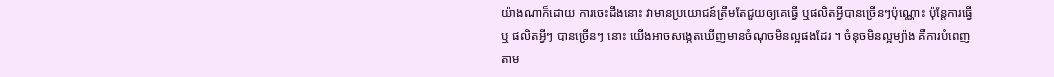យ៉ាងណាក៏ដោយ ការចេះដឹងនោះ វាមានប្រយោជន៍ត្រឹមតែជួយឲ្យគេធ្វើ ឬផលិតអ្វីបានច្រើនៗប៉ុណ្ណោះ ប៉ុន្តែការធ្វើឬ ផលិតអ្វីៗ បានច្រើនៗ នោះ យើងអាចសង្កេតឃើញមានចំណុចមិនល្អផងដែរ ។ ចំនុចមិនល្អម្យ៉ាង គឺការបំពេញតាម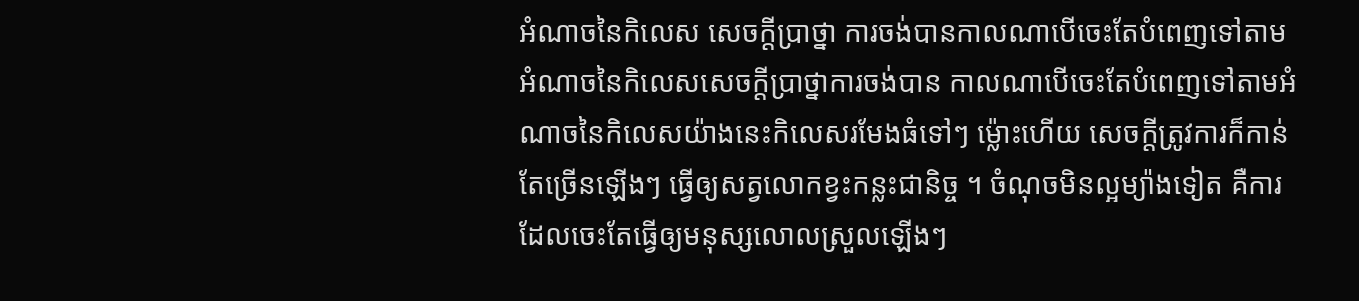អំណាចនៃកិលេស សេចក្តីប្រាថ្នា ការចង់បានកាលណាបើចេះតែបំពេញទៅតាមអំណាចនៃកិលេសសេចក្តីប្រាថ្នាការចង់បាន កាលណាបើចេះតែបំពេញទៅតាមអំណាចនៃកិលេសយ៉ាងនេះកិលេសរមែងធំទៅៗ ម្ល៉ោះហើយ សេចក្តីត្រូវការក៏កាន់តែច្រើនឡើងៗ ធ្វើឲ្យសត្វលោកខ្វះកន្លះជានិច្ច ។ ចំណុចមិនល្អម្យ៉ាងទៀត គឺការដែលចេះតែធ្វើឲ្យមនុស្សលោលស្រួលឡើងៗ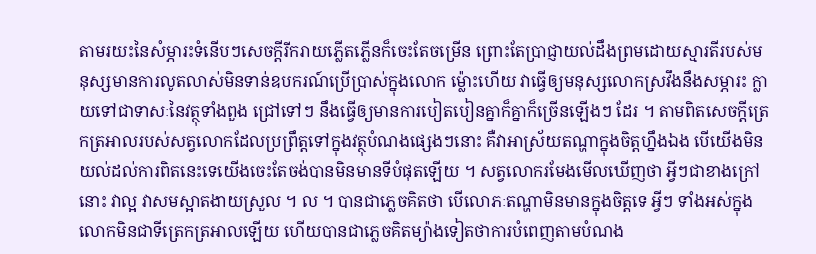តាមរយះនៃសំម្ភារះទំនើបៗសេចក្តីរីករាយភ្លើតភ្លើនក៏ចេះតែចម្រើន ព្រោះតែប្រាជ្ញាយល់ដឹងព្រមដោយស្មារតីរបស់មនុស្សមានការលូតលាស់មិនទាន់ឧបករណ៍ប្រើប្រាស់ក្នុងលោក ម្ល៉ោះហើយ វាធ្វើឲ្យមនុស្សលោកស្រវឹងនឹងសម្ភារះ ក្លាយទៅជាទាសៈនៃវត្ថុទាំងពួង ជ្រៅទៅៗ នឹងធ្វើឲ្យមានការបៀតបៀនគ្នាក៏គ្នាក៏ច្រើនឡើងៗ ដែរ ។ តាមពិតសេចក្តីត្រេកត្រអាលរបស់សត្វលោកដែលប្រព្រឹត្តទៅក្នុងវត្ថុបំណងផ្សេងៗនោះ គឺវាអាស្រ័យតណ្ហាក្នុងចិត្តហ្នឹងឯង បើយើងមិនយល់ដល់ការពិតនេះទេយើងចេះតែចង់បានមិនមានទីបំផុតឡើយ ។ សត្វលោករមែងមើលឃើញថា អ្វីៗជាខាងក្រៅនោះ វាល្អ វាសមស្អាតងាយស្រួល ។ ល ។ បានជាភ្លេចគិតថា បើលោភៈតណ្ហាមិនមានក្នុងចិត្តទេ អ្វីៗ ទាំងអស់ក្នុងលោកមិនជាទីត្រេកត្រអាលឡើយ ហើយបានជាភ្លេចគិតម្យ៉ាងទៀតថាការបំពេញតាមបំណង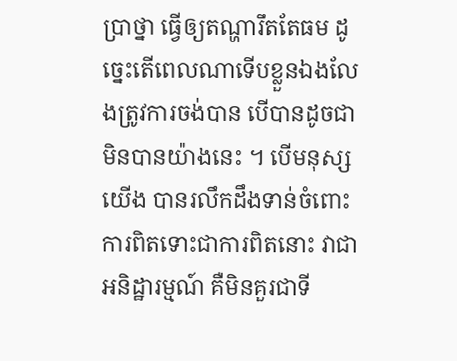ប្រាថ្នា ធ្វើឲ្យតណ្ហារឹតតែធម ដូច្នេះតើពេលណាទើបខ្លួនឯងលែងត្រូវការចង់បាន បើបានដូចជាមិនបានយ៉ាងនេះ ។ បើមនុស្សយើង បានរលឹកដឹងទាន់ចំពោះការពិតទោះជាការពិតនោះ វាជាអនិដ្ឋារម្មណ៍ គឺមិនគួរជាទី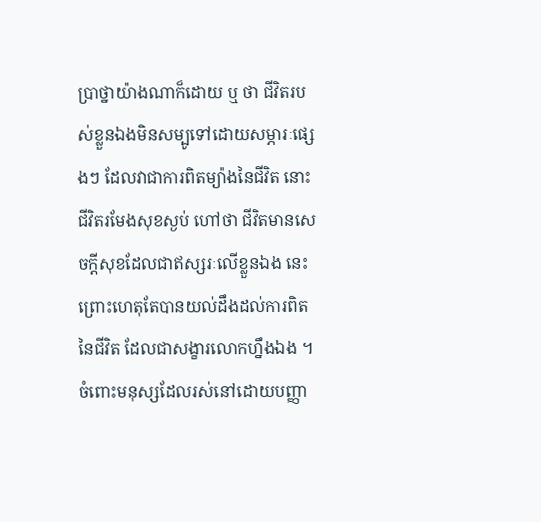ប្រាថ្នាយ៉ាងណាក៏ដោយ ឬ ថា ជីវិតរបស់ខ្លួនឯងមិនសម្បូទៅដោយសម្ភារៈផ្សេងៗ ដែលវាជាការពិតម្យ៉ាងនៃជីវិត នោះជីវិតរមែងសុខស្ងប់ ហៅថា ជីវិតមានសេចក្តីសុខដែលជាឥស្សរៈលើខ្លួនឯង នេះព្រោះហេតុតែបានយល់ដឹងដល់ការពិតនៃជីវិត ដែលជាសង្ខារលោកហ្នឹងឯង ។ ចំពោះមនុស្សដែលរស់នៅដោយបញ្ញា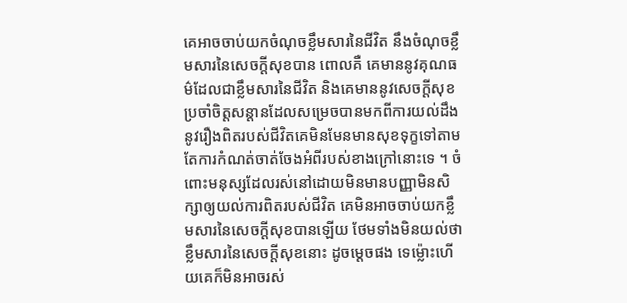គេអាចចាប់យកចំណុចខ្លឹមសារនៃជីវិត នឹងចំណុចខ្លឹមសារនៃសេចក្តីសុខបាន ពោលគឺ គេមាននូវគុណធម៌ដែលជាខ្លឹមសារនៃជីវិត និងគេមាននូវសេចក្តីសុខប្រចាំចិត្តសន្តានដែលសម្រេចបានមកពីការយល់ដឹងនូវរឿងពិតរបស់ជីវិតគេមិនមែនមានសុខទុក្ខទៅតាមតែការកំណត់ចាត់ចែងអំពីរបស់ខាងក្រៅនោះទេ ។ ចំពោះមនុស្សដែលរស់នៅដោយមិនមានបញ្ញាមិនសិក្សាឲ្យយល់ការពិតរបស់ជីវិត គេមិនអាចចាប់យកខ្លឹមសារនៃសេចក្តីសុខបានឡើយ ថែមទាំងមិនយល់ថាខ្លឹមសារនៃសេចក្តីសុខនោះ ដូចម្តេចផង ទេម្ល៉ោះហើយគេក៏មិនអាចរស់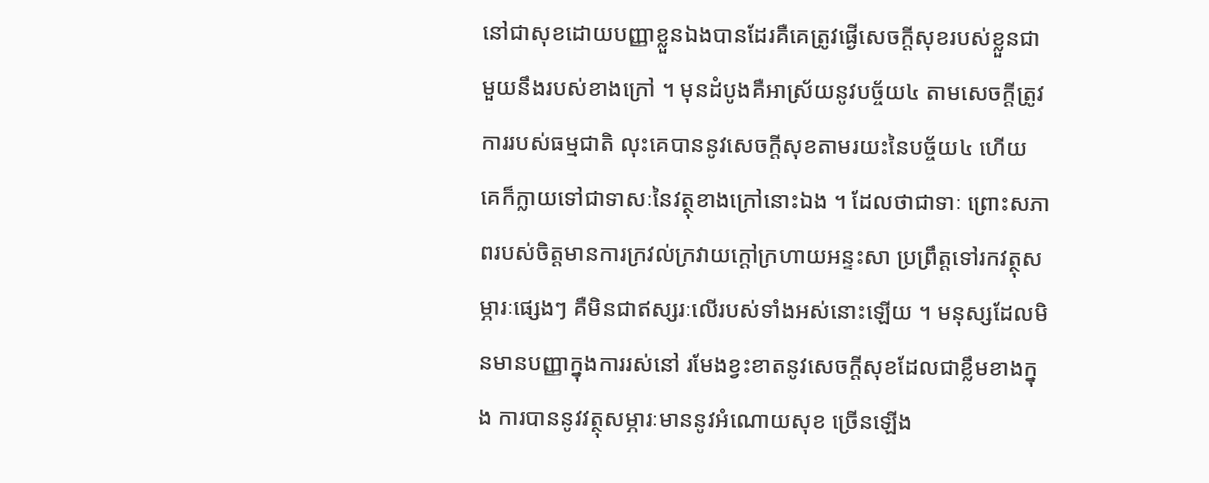នៅជាសុខដោយបញ្ញាខ្លួនឯងបានដែរគឺគេត្រូវផ្ងើសេចក្តីសុខរបស់ខ្លួនជាមួយនឹងរបស់ខាងក្រៅ ។ មុនដំបូងគឺអាស្រ័យនូវបច្ច័យ៤ តាមសេចក្តីត្រូវការរបស់ធម្មជាតិ លុះគេបាននូវសេចក្តីសុខតាមរយះនៃបច្ច័យ៤ ហើយ គេក៏ក្លាយទៅជាទាសៈនៃវត្ថុខាងក្រៅនោះឯង ។ ដែលថាជាទាៈ ព្រោះសភាពរបស់ចិត្តមានការក្រវល់ក្រវាយក្តៅក្រហាយអន្ទះសា ប្រព្រឹត្តទៅរកវត្ថុសម្ភារៈផ្សេងៗ គឺមិនជាឥស្សរៈលើរបស់ទាំងអស់នោះឡើយ ។ មនុស្សដែលមិនមានបញ្ញាក្នុងការរស់នៅ រមែងខ្វះខាតនូវសេចក្តីសុខដែលជាខ្លឹមខាងក្នុង ការបាននូវវត្ថុសម្ភារៈមាននូវអំណោយសុខ ច្រើនឡើង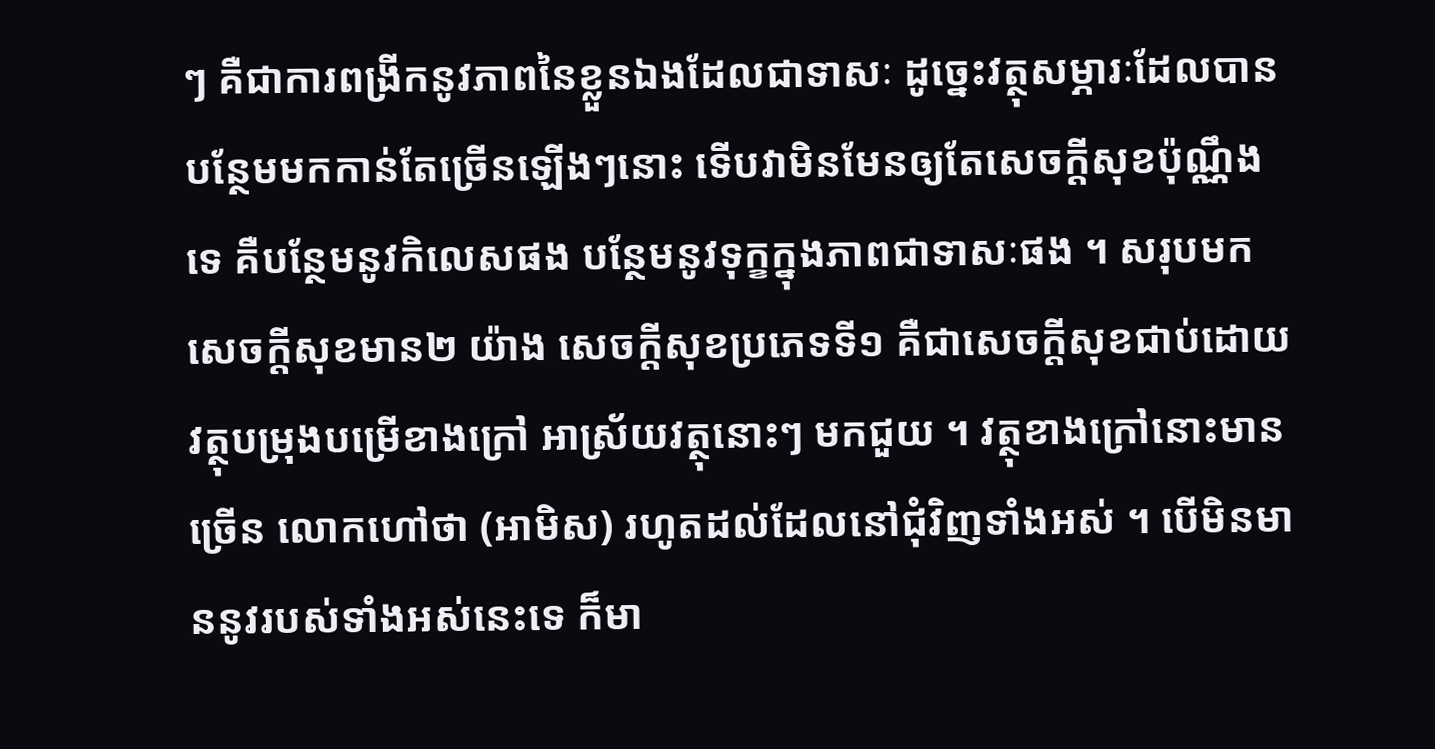ៗ គឺជាការពង្រីកនូវភាពនៃខ្លួនឯងដែលជាទាសៈ ដូច្នេះវត្ថុសម្ភារៈដែលបានបន្ថែមមកកាន់តែច្រើនឡើងៗនោះ ទើបវាមិនមែនឲ្យតែសេចក្តីសុខប៉ុណ្ណឹងទេ គឺបន្ថែមនូវកិលេសផង បន្ថែមនូវទុក្ខក្នុងភាពជាទាសៈផង ។ សរុបមក សេចក្តីសុខមាន២ យ៉ាង សេចក្តីសុខប្រភេទទី១ គឺជាសេចក្តីសុខជាប់ដោយវត្ថុបម្រុងបម្រើខាងក្រៅ អាស្រ័យវត្ថុនោះៗ មកជួយ ។ វត្ថុខាងក្រៅនោះមានច្រើន លោកហៅថា (អាមិស) រហូតដល់ដែលនៅជុំវិញទាំងអស់ ។ បើមិនមាននូវរបស់ទាំងអស់នេះទេ ក៏មា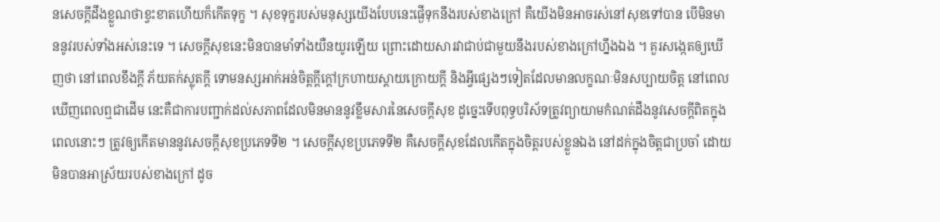នសេចក្តីដឹងខ្លួណថាខ្វះខាតហើយក៏កើតទុក្ខ ។ សុខទុក្ខរបស់មនុស្សយើងបែបនេះផ្ងើទុកនឹងរបស់ខាងក្រៅ គឺយើងមិនអាចរស់នៅសុខទៅបាន បើមិនមាននូវរបស់ទាំងអស់នេះទេ ។ សេចក្តីសុខនេះមិនបានមាំទាំងយឺនយូរឡើយ ព្រោះដោយសារវាជាប់ជាមួយនឹងរបស់ខាងក្រៅហ្នឹងឯង ។ គួរសង្កេតឲ្យឃើញថា នៅពេលខឹងក្តី ភ័យតក់ស្លុតក្តី ទោមនស្សអាក់អន់ចិត្តក្តីក្តៅក្រហាយស្តាយក្រោយក្តី និងអ្វីផ្សេងៗទៀតដែលមានលក្ខណៈមិនសប្បាយចិត្ត នៅពេលឃើញពេលឮជាដើម នេះគឺជាការបញ្ជាក់ដល់សភាពដែលមិនមាននូវខ្លឹមសារនៃសេចក្តីសុខ ដូច្នេះទើបពុទ្ធបរិស័ទត្រូវព្យាយាមកំណត់ដឹងនូវសេចក្តីពិតក្នុងពេលនោះៗ ត្រូវឲ្យកើតមាននូវសេចក្តីសុខប្រភេទទី២ ។ សេចក្តីសុខប្រភេទទី២ គឺសេចក្តីសុខដែលកើតក្នុងចិត្តរបស់ខ្លួនឯង នៅដក់ក្នុងចិត្តជាប្រចាំ ដោយមិនបានអាស្រ័យរបស់ខាងក្រៅ ដូច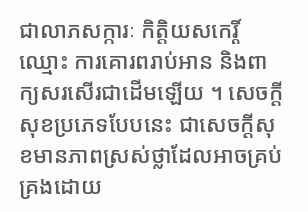ជាលាភសក្ការៈ កិត្តិយសកេរ្តិ៍ឈ្មោះ ការគោរពរាប់អាន និងពាក្យសរសើរជាដើមឡើយ ។ សេចក្តីសុខប្រភេទបែបនេះ ជាសេចក្តីសុខមានភាពស្រស់ថ្លាដែលអាចគ្រប់គ្រងដោយ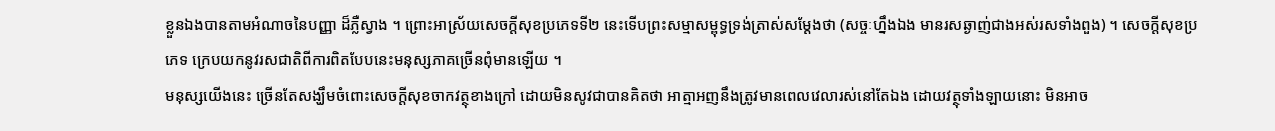ខ្លួនឯងបានតាមអំណាចនៃបញ្ញា ដ៏ភ្លឺស្វាង ។ ព្រោះអាស្រ័យសេចក្តីសុខប្រភេទទី២ នេះទើបព្រះសម្មាសម្ពុទ្ធទ្រង់ត្រាស់សម្តែងថា (សច្ចៈហ្នឹងឯង មានរសឆ្ងាញ់ជាងអស់រសទាំងពួង) ។ សេចក្តីសុខប្រភេទ ក្រេបយកនូវរសជាតិពីការពិតបែបនេះមនុស្សភាគច្រើនពុំមានឡើយ ។
មនុស្សយើងនេះ ច្រើនតែសង្ឃឹមចំពោះសេចក្តីសុខចាកវត្ថុខាងក្រៅ ដោយមិនសូវជាបានគិតថា អាត្មាអញនឹងត្រូវមានពេលវេលារស់នៅតែឯង ដោយវត្ថុទាំងឡាយនោះ មិនអាច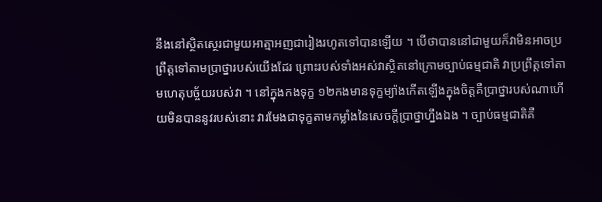នឹងនៅស្ថិតស្ថេរជាមួយអាត្មាអញជារៀងរហូតទៅបានឡើយ ។ បើថាបាននៅជាមួយក៏វាមិនអាចប្រព្រឹត្តទៅតាមប្រាថ្នារបស់យើងដែរ ព្រោះរបស់ទាំងអស់វាស្ថិតនៅក្រោមច្បាប់ធម្មជាតិ វាប្រព្រឹត្តទៅតាមហេតុបច្ច័យរបស់វា ។ នៅក្នុងកងទុក្ខ ១២កងមានទុក្ខម្យ៉ាងកើតឡើងក្នុងចិត្តគឺប្រាថ្នារបស់ណាហើយមិនបាននូវរបស់នោះ វារមែងជាទុក្ខតាមកម្លាំងនៃសេចក្តីប្រាថ្នាហ្នឹងឯង ។ ច្បាប់ធម្មជាតិគឺ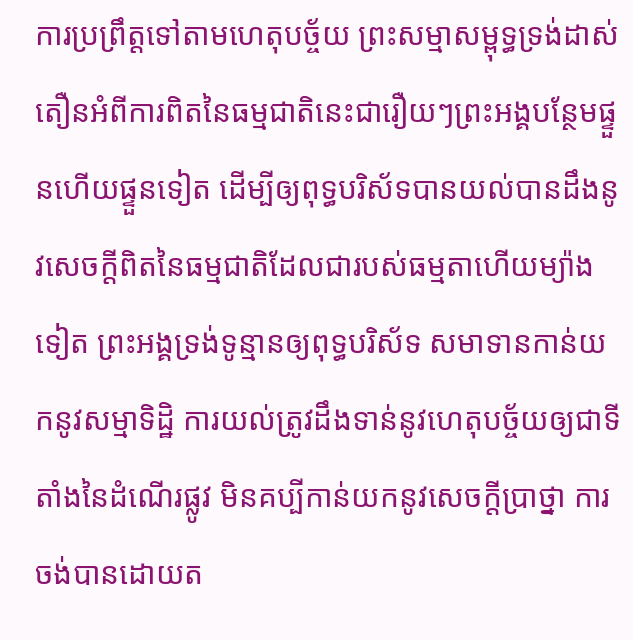ការប្រព្រឹត្តទៅតាមហេតុបច្ច័យ ព្រះសម្មាសម្ពុទ្ធទ្រង់ដាស់តឿនអំពីការពិតនៃធម្មជាតិនេះជារឿយៗព្រះអង្គបន្ថែមផ្ទួនហើយផ្ទួនទៀត ដើម្បីឲ្យពុទ្ធបរិស័ទបានយល់បានដឹងនូវសេចក្តីពិតនៃធម្មជាតិដែលជារបស់ធម្មតាហើយម្យ៉ាងទៀត ព្រះអង្គទ្រង់ទូន្មានឲ្យពុទ្ធបរិស័ទ សមាទានកាន់យកនូវសម្មាទិដ្ឋិ ការយល់ត្រូវដឹងទាន់នូវហេតុបច្ច័យឲ្យជាទីតាំងនៃដំណើរផ្លូវ មិនគប្បីកាន់យកនូវសេចក្តីប្រាថ្នា ការចង់បានដោយត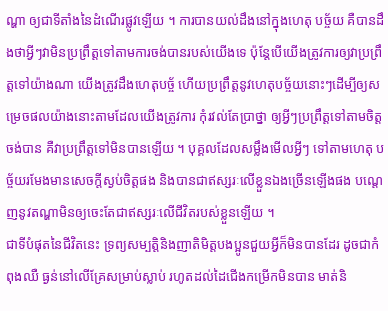ណ្ហា ឲ្យជាទីតាំងនៃដំណើរផ្លូវឡើយ ។ ការបានយល់ដឹងនៅក្នុងហេតុ បច្ច័យ គឺបានដឹងថាអ្វីៗវាមិនប្រព្រឹត្តទៅតាមការចង់បានរបស់យើងទេ ប៉ុន្តែបើយើងត្រូវការឲ្យវាប្រព្រឹត្តទៅយ៉ាងណា យើងត្រូវដឹងហេតុបច្ច័ ហើយប្រព្រឹត្តនូវហេតុបច្ច័យនោះៗដើម្បីឲ្យសម្រេចផលយ៉ាងនោះតាមដែលយើងត្រូវការ កុំរវល់តែប្រាថ្នា ឲ្យអ្វីៗប្រព្រឹត្តទៅតាមចិត្តចង់បាន គឺវាប្រព្រឹត្តទៅមិនបានឡើយ ។ បុគ្គលដែលសម្លឹងមើលអ្វីៗ ទៅតាមហេតុ បច្ច័យរមែងមានសេចក្តីស្ងប់ចិត្តផង និងបានជាឥស្សរៈលើខ្លួនឯងច្រើនឡើងផង បណ្តេញនូវតណ្ហាមិនឲ្យចេះតែជាឥស្សរៈលើជីវិតរបស់ខ្លួនឡើយ ។
ជាទីបំផុតនៃជីវិតនេះ ទ្រព្យសម្បត្តិនិងញាតិមិត្តបងប្អូនជួយអ្វីក៏មិនបានដែរ ដូចជាកំពុងឈឺ ធ្ងន់នៅលើគ្រែសម្រាប់ស្លាប់ រហូតដល់ដៃជើងកម្រើកមិនបាន មាត់និ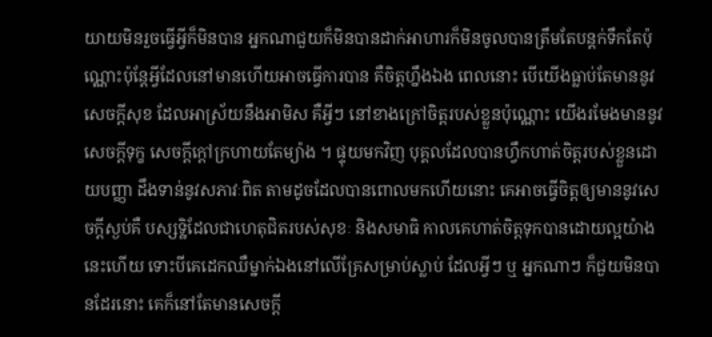យាយមិនរួចធ្វើអ្វីក៏មិនបាន អ្នកណាជួយក៏មិនបានដាក់អាហារក៏មិនចូលបានត្រឹមតែបន្តក់ទឹកតែប៉ុណ្ណោះប៉ុន្តែអ្វីដែលនៅមានហើយអាចធ្វើការបាន គឺចិត្តហ្នឹងឯង ពេលនោះ បើយើងធ្លាប់តែមាននូវសេចក្តីសុខ ដែលអាស្រ័យនឹងអាមិស គឺអ្វីៗ នៅខាងក្រៅចិត្តរបស់ខ្លួនប៉ុណ្ណោះ យើងរមែងមាននូវសេចក្តីទុក្ខ សេចក្តីក្តៅក្រហាយតែម្យ៉ាង ។ ផ្ទុយមកវិញ បុគ្គលដែលបានហ្វឹកហាត់ចិត្តរបស់ខ្លួនដោយបញ្ញា ដឹងទាន់នូវសភាវៈពិត តាមដូចដែលបានពោលមកហើយនោះ គេអាចធ្វើចិត្តឲ្យមាននូវសេចក្តីស្ងប់គឺ បស្សទ្ឋិដែលជាហេតុជិតរបស់សុខៈ និងសមាធិ កាលគេហាត់ចិត្តទុកបានដោយល្អយ៉ាងនេះហើយ ទោះបីគេដេកឈឺម្នាក់ឯងនៅលើគ្រែសម្រាប់ស្លាប់ ដែលអ្វីៗ ឬ អ្នកណាៗ ក៏ជួយមិនបានដែរនោះ គេក៏នៅតែមានសេចក្តី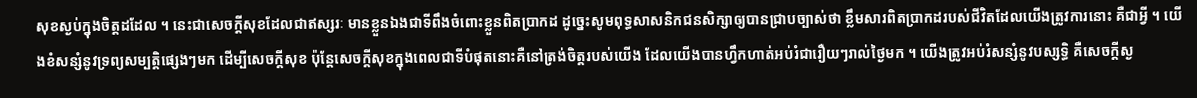សុខស្ងប់ក្នុងចិត្តដដែល ។ នេះជាសេចក្តីសុខដែលជាឥស្សរៈ មានខ្លួនឯងជាទីពឹងចំពោះខ្លួនពិតប្រាកដ ដូច្នេះសូមពុទ្ធសាសនិកជនសិក្សាឲ្យបានជ្រាបច្បាស់ថា ខ្លឹមសារពិតប្រាកដរបស់ជីវិតដែលយើងត្រូវការនោះ គឺជាអី្វ ។ យើងខំសន្សំនូវទ្រព្យសម្បត្តិផ្សេងៗមក ដើម្បីសេចក្តីសុខ ប៉ុន្តែសេចក្តីសុខក្នុងពេលជាទីបំផុតនោះគឺនៅត្រង់ចិត្តរបស់យើង ដែលយើងបានហ្វឹកហាត់អប់រំជារឿយៗរាល់ថ្ងៃមក ។ យើងត្រូវអប់រំសន្សំនូវបស្សទ្ធិ គឺសេចក្តីស្ង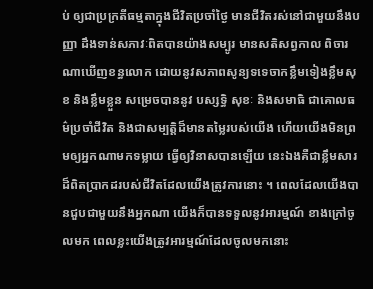ប់ ឲ្យជាប្រក្រតីធម្មតាក្នុងជីវិតប្រចាំថ្ងៃ មានជីវិតរស់នៅជាមួយនឹងបញ្ញា ដឹងទាន់សភាវៈពិតបានយ៉ាងសម្បូរ មានសតិសព្វកាល ពិចារណាឃើញខន្ធលោក ដោយនូវសភាពសូន្យទទេចាកខ្លឹមទៀងខ្លឹមសុខ និងខ្លឹមខ្លួន សម្រេចបាននូវ បស្សទ្ធិ សុខៈ និងសមាធិ ជាគោលធម៌ប្រចាំជីវិត និងជាសម្បត្តិដ៏មានតម្លៃរបស់យើង ហើយយើងមិនព្រមឲ្យអ្នកណាមកទម្លាយ ធ្វើឲ្យវិនាសបានឡើយ នេះឯងគឺជាខ្លឹមសារដ៏ពិតប្រាកដរបស់ជីវិតដែលយើងត្រូវការនោះ ។ ពេលដែលយើងបានជួបជាមួយនឹងអ្នកណា យើងក៏បានទទួលនូវអារម្មណ៍ ខាងក្រៅចូលមក ពេលខ្លះយើងត្រូវអារម្មណ៍ដែលចូលមកនោះ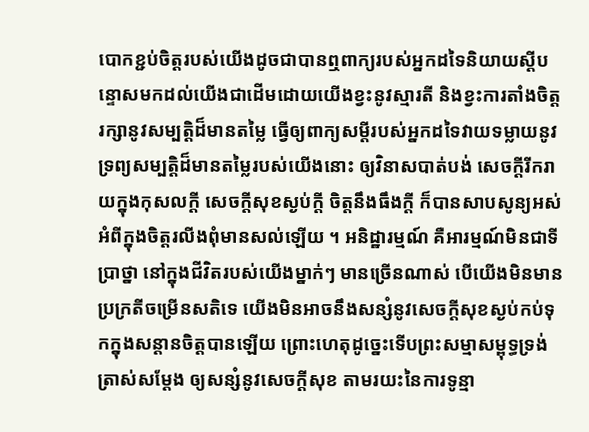បោកខ្ជប់ចិត្តរបស់យើងដូចជាបានឮពាក្យរបស់អ្នកដទៃនិយាយស្តីបន្ទោសមកដល់យើងជាដើមដោយយើងខ្វះនូវស្មារតី និងខ្វះការតាំងចិត្តរក្សានូវសម្បត្តិដ៏មានតម្លៃ ធ្វើឲ្យពាក្យសម្តីរបស់អ្នកដទៃវាយទម្លាយនូវទ្រព្យសម្បត្តិដ៏មានតម្លៃរបស់យើងនោះ ឲ្យវិនាសបាត់បង់ សេចក្តីរីករាយក្នុងកុសលក្តី សេចក្តីសុខស្ងប់ក្តី ចិត្តនឹងធឹងក្តី ក៏បានសាបសូន្យអស់អំពីក្នុងចិត្តរលីងពុំមានសល់ឡើយ ។ អនិដ្ឋារម្មណ៍ គឺអារម្មណ៍មិនជាទីប្រាថ្នា នៅក្នុងជីវិតរបស់យើងម្នាក់ៗ មានច្រើនណាស់ បើយើងមិនមានប្រក្រតីចម្រើនសតិទេ យើងមិនអាចនឹងសន្សំនូវសេចក្តីសុខស្ងប់កប់ទុកក្នុងសន្តានចិត្តបានឡើយ ព្រោះហេតុដូច្នេះទើបព្រះសម្មាសម្ពុទ្ធទ្រង់ត្រាស់សម្តែង ឲ្យសន្សំនូវសេចក្តីសុខ តាមរយះនៃការទូន្មា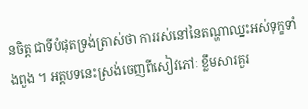នចិត្ត ជាទីបំផុតទ្រង់ត្រាស់ថា ការរស់នៅនៃតណ្ហាឈ្នះអស់ទុក្ខទាំងពួង ។ អត្តបទនេះស្រង់ចេញពីសៀវភៅៈ ខ្លឹមសារគួរ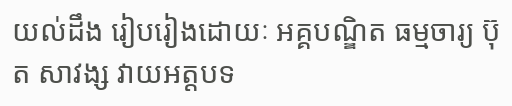យល់ដឹង រៀបរៀងដោយៈ អគ្គបណ្ឌិត ធម្មចារ្យ ប៊ុត សាវង្ស វាយអត្តបទ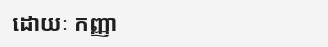ដោយៈ កញ្ញា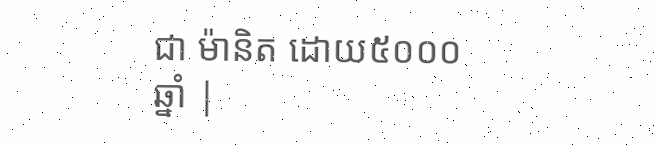ជា ម៉ានិត ដោយ៥០០០ឆ្នាំ |